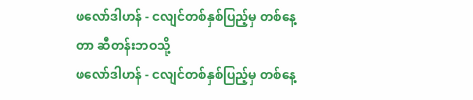ဖလော်ဒါဟန် - ငလျင်တစ်နှစ်ပြည့်မှ တစ်နေ့တာ ဆီတန်းဘဝသို့
ဖလော်ဒါဟန် - ငလျင်တစ်နှစ်ပြည့်မှ တစ်နေ့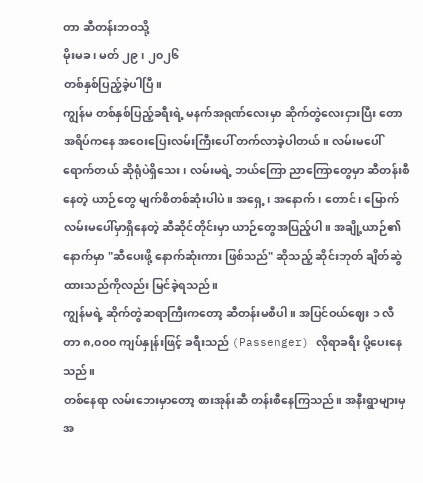တာ ဆီတန်းဘဝသို့
မိုးမခ ၊ မတ် ၂၉ ၊ ၂၀၂၆
တစ်နှစ်ပြည့်ခဲ့ပါပြီ။
ကျွန်မ တစ်နှစ်ပြည့်ခရီးရဲ့ မနက်အရုဏ်လေးမှာ ဆိုက်တွဲလေးငှားပြီး တောအရိပ်ကနေ အဝေးပြေးလမ်းကြီးပေါ် တက်လာခဲ့ပါတယ်။ လမ်းမပေါ် ရောက်တယ် ဆိုရုံပဲရှိသေး၊ လမ်းမရဲ့ ဘယ်ကြော ညာကြောတွေမှာ ဆီတန်းစီနေတဲ့ ယာဉ်တွေ မျက်စိတစ်ဆုံးပါပဲ။ အရှေ့၊ အနောက်၊ တောင်၊ မြောက် လမ်းမပေါ်မှာရှိနေတဲ့ ဆီဆိုင်တိုင်းမှာ ယာဉ်တွေအပြည့်ပါ။ အချို့ယာဉ်၏နောက်မှာ "ဆီပေးဖို့ နောက်ဆုံးကား ဖြစ်သည်" ဆိုသည့် ဆိုင်းဘုတ် ချိတ်ဆွဲထားသည်ကိုလည်း မြင်ခဲ့ရသည်။
ကျွန်မရဲ့ ဆိုက်တွဲဆရာကြီးကတော့ ဆီတန်းမစီပါ။ အပြင်ဝယ်ဈေး ၁ လီတာ ၈,၀၀၀ ကျပ်နှုန်းဖြင့် ခရီးသည် (Passenger) လိုရာခရီး ပို့ပေးနေသည်။
တစ်နေရာ လမ်းဘေးမှာတော့ စားအုန်းဆီ တန်းစီနေကြသည်။ အနီးရွာများမှ အ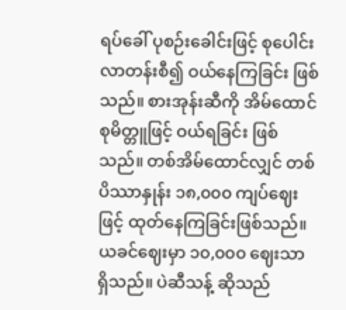ရပ်ခေါ် ပုစဉ်းခေါင်းဖြင့် စုပေါင်းလာတန်းစီ၍ ဝယ်နေကြခြင်း ဖြစ်သည်။ စားအုန်းဆီကို အိမ်ထောင်စုမိတ္တူဖြင့် ဝယ်ရခြင်း ဖြစ်သည်။ တစ်အိမ်ထောင်လျှင် တစ်ပိဿာနှုန်း ၁၈,၀၀၀ ကျပ်ဈေးဖြင့် ထုတ်နေကြခြင်းဖြစ်သည်။ ယခင်ဈေးမှာ ၁၀,၀၀၀ ဈေးသာ ရှိသည်။ ပဲဆီသန့် ဆိုသည်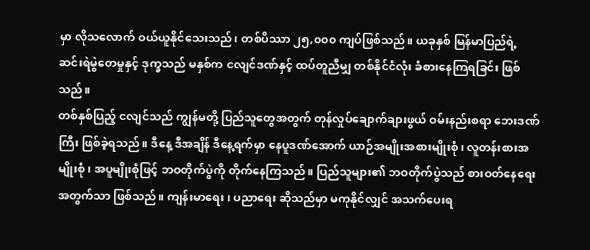မှာ လိုသလောက် ဝယ်ယူနိုင်သေးသည်၊ တစ်ပိဿာ ၂၅,၀၀၀ ကျပ်ဖြစ်သည်။ ယခုနှစ် မြန်မာပြည်ရဲ့ ဆင်းရဲမွဲတေမှုနှင့် ဒုက္ခသည် မနှစ်က ငလျင်ဒဏ်နှင့် ထပ်တူညီမျှ တစ်နိုင်ငံလုံး ခံစားနေကြရခြင်း ဖြစ်သည်။
တစ်နှစ်ပြည့် ငလျင်သည် ကျွန်မတို့ ပြည်သူတွေအတွက် တုန်လှုပ်ချောက်ချားဖွယ် ဝမ်းနည်းစရာ ဘေးဒဏ်ကြီး ဖြစ်ခဲ့ရသည်။ ဒီနေ့ ဒီအချိန် ဒီနေ့ရက်မှာ နေပူဒဏ်အောက် ယာဉ်အမျိုးအစားမျိုးစုံ၊ လူတန်းစားအမျိုးစုံ၊ အပူမျိုးစုံဖြင့် ဘဝတိုက်ပွဲကို တိုက်နေကြသည်။ ပြည်သူများ၏ ဘဝတိုက်ပွဲသည် စားဝတ်နေရေးအတွက်သာ ဖြစ်သည်။ ကျန်းမာရေး၊ ပညာရေး ဆိုသည်မှာ မကုနိုင်လျှင် အသက်ပေးရ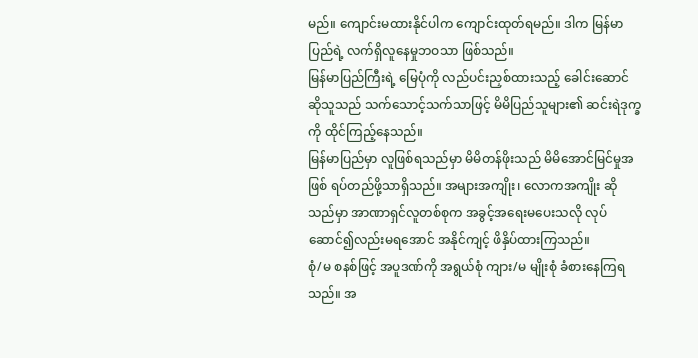မည်။ ကျောင်းမထားနိုင်ပါက ကျောင်းထုတ်ရမည်။ ဒါက မြန်မာပြည်ရဲ့ လက်ရှိလူနေမှုဘဝသာ ဖြစ်သည်။
မြန်မာပြည်ကြီးရဲ့ မြေပုံကို လည်ပင်းညှစ်ထားသည့် ခေါင်းဆောင် ဆိုသူသည် သက်သောင့်သက်သာဖြင့် မိမိပြည်သူများ၏ ဆင်းရဲဒုက္ခကို ထိုင်ကြည့်နေသည်။
မြန်မာပြည်မှာ လူဖြစ်ရသည်မှာ မိမိတန်ဖိုးသည် မိမိအောင်မြင်မှုအဖြစ် ရပ်တည်ဖို့သာရှိသည်။ အများအကျိုး၊ လောကအကျိုး ဆိုသည်မှာ အာဏာရှင်လူတစ်စုက အခွင့်အရေးမပေးသလို လုပ်ဆောင်၍လည်းမရအောင် အနိုင်ကျင့် ဖိနှိပ်ထားကြသည်။
စုံ/မ စနစ်ဖြင့် အပူဒဏ်ကို အရွယ်စုံ ကျား/မ မျိုးစုံ ခံစားနေကြရသည်။ အ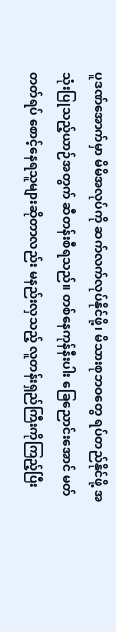ပူဒဏ်အောက်မှာ မိမိအလုပ်ကို ဆက်လက်လုပ်နိုင်ဖို့၊ မိသားစုဘဝတွေ ရပ်တည်နိုင်ဖို့ အသုံးပြုသည့်ယာဉ်အတွက် ဆီတန်းစီရသည်။ တစ်နေကုန်နီးပါး ခြေညောင်းအောင် မတ်တတ်ရပ် စောင့်နေရသူများဆိုတာလည်း မနည်းလှသည့် လူတန်းရှည်ကြီးကိုကြည့်ပြီး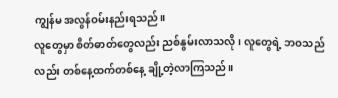ကျွန်မ အလွန်ဝမ်းနည်းရသည်။
လူတွေမှာ စိတ်ဓာတ်တွေလည်း ညစ်နွမ်းလာသလို၊ လူတွေရဲ့ ဘဝသည်လည်း တစ်နေ့ထက်တစ်နေ့ ချို့တဲ့လာကြသည်။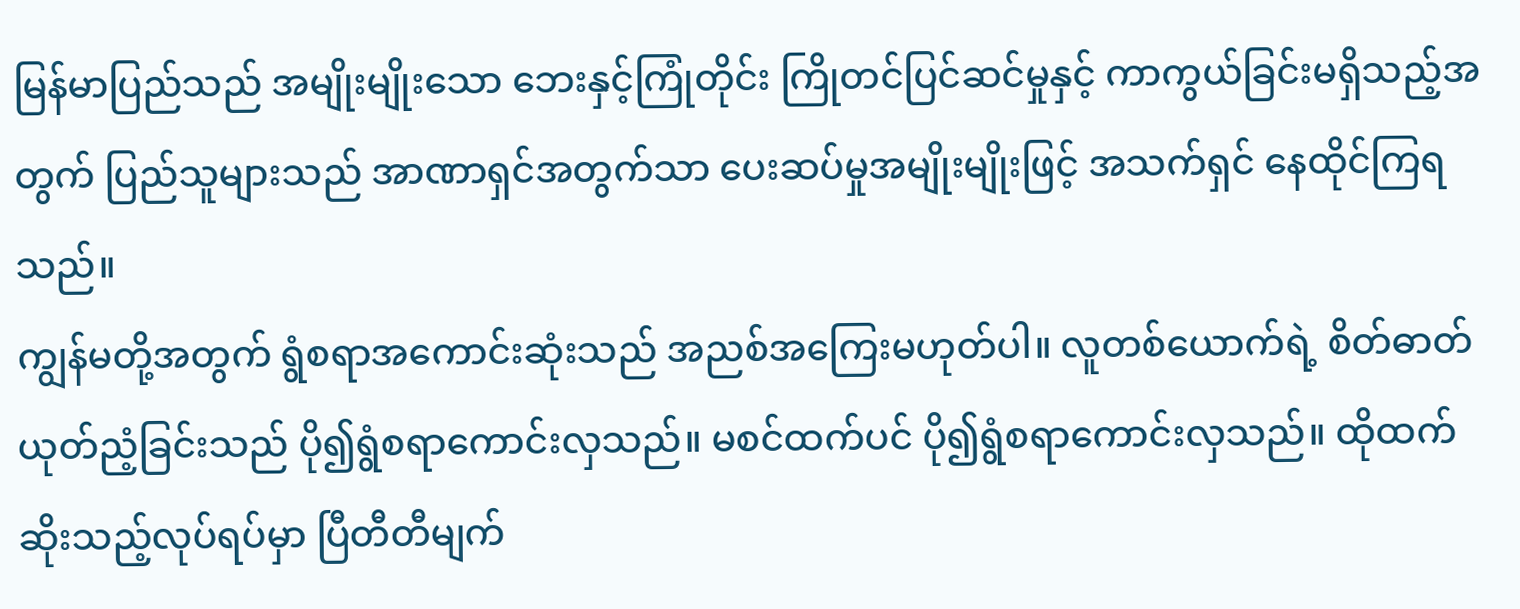မြန်မာပြည်သည် အမျိုးမျိုးသော ဘေးနှင့်ကြုံတိုင်း ကြိုတင်ပြင်ဆင်မှုနှင့် ကာကွယ်ခြင်းမရှိသည့်အတွက် ပြည်သူများသည် အာဏာရှင်အတွက်သာ ပေးဆပ်မှုအမျိုးမျိုးဖြင့် အသက်ရှင် နေထိုင်ကြရသည်။
ကျွန်မတို့အတွက် ရွံစရာအကောင်းဆုံးသည် အညစ်အကြေးမဟုတ်ပါ။ လူတစ်ယောက်ရဲ့ စိတ်ဓာတ်ယုတ်ညံ့ခြင်းသည် ပို၍ရွံစရာကောင်းလှသည်။ မစင်ထက်ပင် ပို၍ရွံစရာကောင်းလှသည်။ ထိုထက်ဆိုးသည့်လုပ်ရပ်မှာ ပြီတီတီမျက်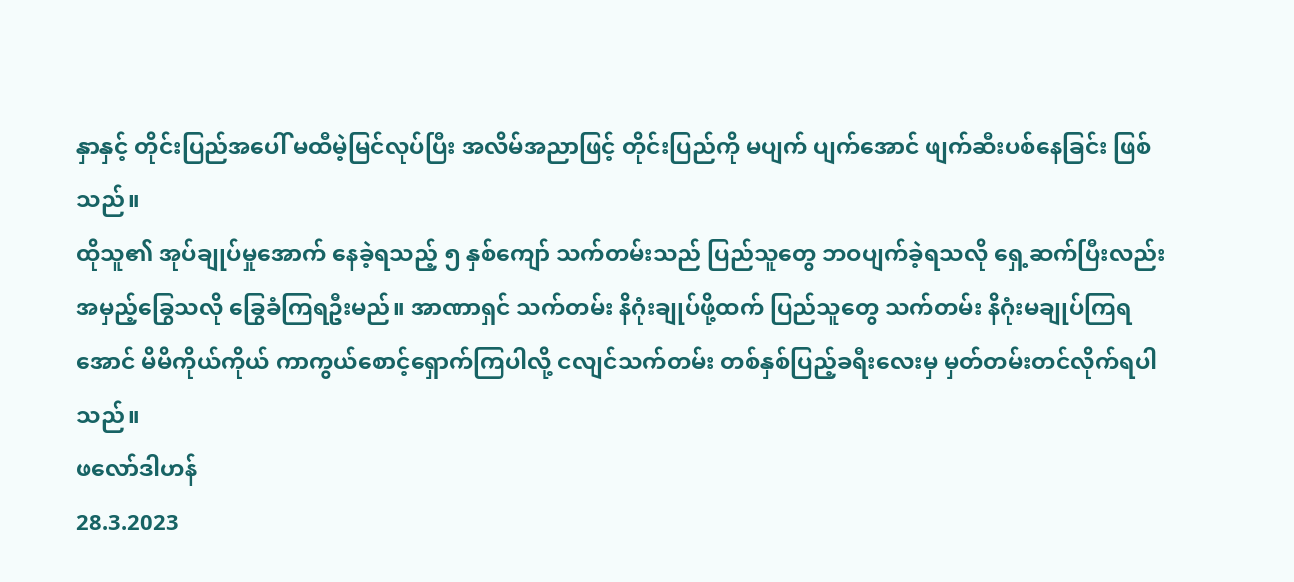နှာနှင့် တိုင်းပြည်အပေါ် မထီမဲ့မြင်လုပ်ပြီး အလိမ်အညာဖြင့် တိုင်းပြည်ကို မပျက် ပျက်အောင် ဖျက်ဆီးပစ်နေခြင်း ဖြစ်သည်။
ထိုသူ၏ အုပ်ချုပ်မှုအောက် နေခဲ့ရသည့် ၅ နှစ်ကျော် သက်တမ်းသည် ပြည်သူတွေ ဘဝပျက်ခဲ့ရသလို ရှေ့ဆက်ပြီးလည်း အမှည့်ခြွေသလို ခြွေခံကြရဦးမည်။ အာဏာရှင် သက်တမ်း နိဂုံးချုပ်ဖို့ထက် ပြည်သူတွေ သက်တမ်း နိဂုံးမချုပ်ကြရအောင် မိမိကိုယ်ကိုယ် ကာကွယ်စောင့်ရှောက်ကြပါလို့ ငလျင်သက်တမ်း တစ်နှစ်ပြည့်ခရီးလေးမှ မှတ်တမ်းတင်လိုက်ရပါသည်။
ဖလော်ဒါဟန်
28.3.2023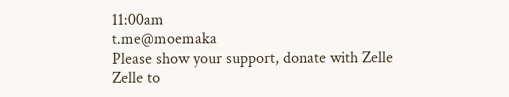11:00am
t.me@moemaka
Please show your support, donate with Zelle
Zelle to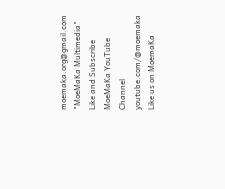moemaka.org@gmail.com "MoeMaKa Multimedia"
Like and Subscribe MoeMaKa YouTube Channel
youtube.com/@moemaka
Like us on MoemaKa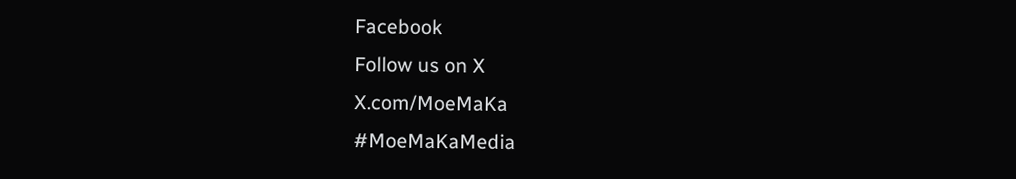Facebook
Follow us on X
X.com/MoeMaKa
#MoeMaKaMedia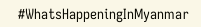#WhatsHappeningInMyanmar